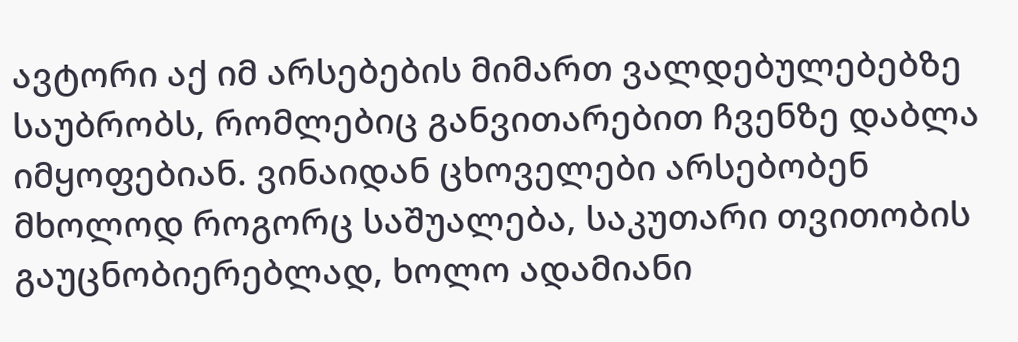ავტორი აქ იმ არსებების მიმართ ვალდებულებებზე საუბრობს, რომლებიც განვითარებით ჩვენზე დაბლა იმყოფებიან. ვინაიდან ცხოველები არსებობენ მხოლოდ როგორც საშუალება, საკუთარი თვითობის გაუცნობიერებლად, ხოლო ადამიანი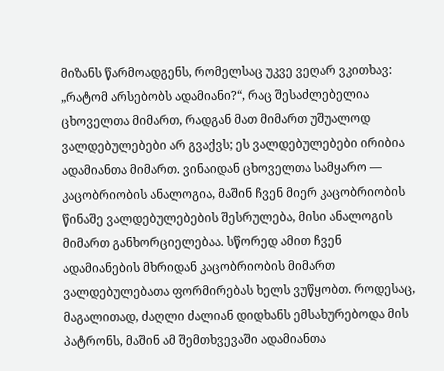მიზანს წარმოადგენს, რომელსაც უკვე ვეღარ ვკითხავ: „რატომ არსებობს ადამიანი?“, რაც შესაძლებელია ცხოველთა მიმართ, რადგან მათ მიმართ უშუალოდ ვალდებულებები არ გვაქვს; ეს ვალდებულებები ირიბია ადამიანთა მიმართ. ვინაიდან ცხოველთა სამყარო — კაცობრიობის ანალოგია, მაშინ ჩვენ მიერ კაცობრიობის წინაშე ვალდებულებების შესრულება, მისი ანალოგის მიმართ განხორციელებაა. სწორედ ამით ჩვენ ადამიანების მხრიდან კაცობრიობის მიმართ ვალდებულებათა ფორმირებას ხელს ვუწყობთ. როდესაც, მაგალითად, ძაღლი ძალიან დიდხანს ემსახურებოდა მის პატრონს, მაშინ ამ შემთხვევაში ადამიანთა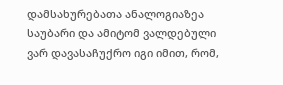დამსახურებათა ანალოგიაზეა საუბარი და ამიტომ ვალდებული ვარ დავასაჩუქრო იგი იმით, რომ,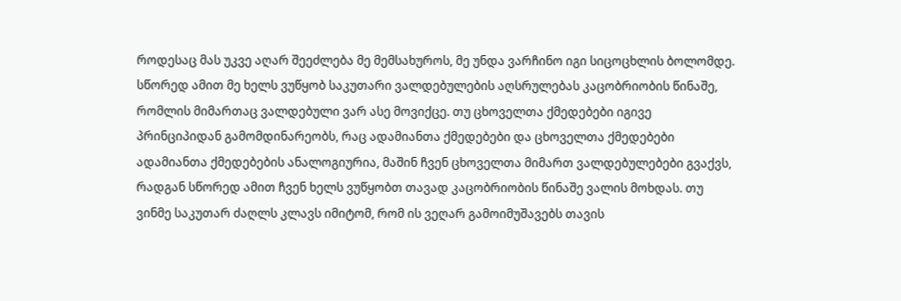როდესაც მას უკვე აღარ შეეძლება მე მემსახუროს, მე უნდა ვარჩინო იგი სიცოცხლის ბოლომდე. სწორედ ამით მე ხელს ვუწყობ საკუთარი ვალდებულების აღსრულებას კაცობრიობის წინაშე, რომლის მიმართაც ვალდებული ვარ ასე მოვიქცე. თუ ცხოველთა ქმედებები იგივე პრინციპიდან გამომდინარეობს, რაც ადამიანთა ქმედებები და ცხოველთა ქმედებები ადამიანთა ქმედებების ანალოგიურია, მაშინ ჩვენ ცხოველთა მიმართ ვალდებულებები გვაქვს, რადგან სწორედ ამით ჩვენ ხელს ვუწყობთ თავად კაცობრიობის წინაშე ვალის მოხდას. თუ ვინმე საკუთარ ძაღლს კლავს იმიტომ, რომ ის ვეღარ გამოიმუშავებს თავის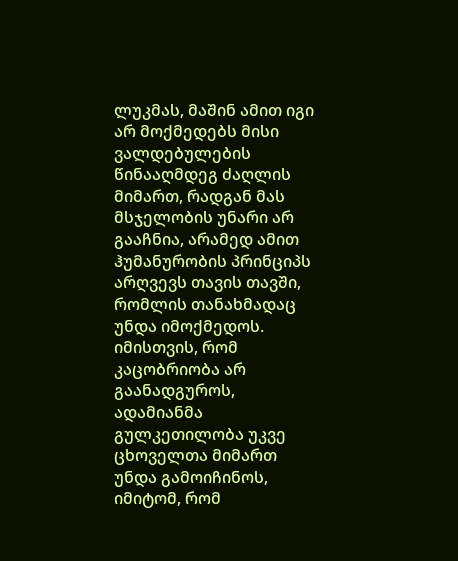ლუკმას, მაშინ ამით იგი არ მოქმედებს მისი ვალდებულების წინააღმდეგ ძაღლის მიმართ, რადგან მას მსჯელობის უნარი არ გააჩნია, არამედ ამით ჰუმანურობის პრინციპს არღვევს თავის თავში, რომლის თანახმადაც უნდა იმოქმედოს. იმისთვის, რომ კაცობრიობა არ გაანადგუროს, ადამიანმა გულკეთილობა უკვე ცხოველთა მიმართ უნდა გამოიჩინოს, იმიტომ, რომ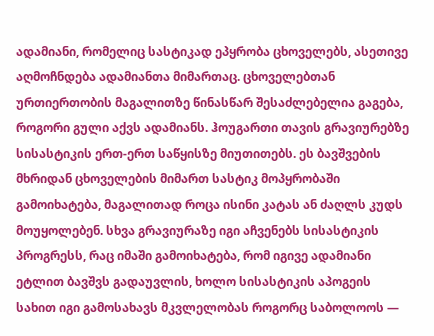ადამიანი, რომელიც სასტიკად ეპყრობა ცხოველებს, ასეთივე აღმოჩნდება ადამიანთა მიმართაც. ცხოველებთან ურთიერთობის მაგალითზე წინასწარ შესაძლებელია გაგება, როგორი გული აქვს ადამიანს. ჰოუგართი თავის გრავიურებზე სისასტიკის ერთ-ერთ საწყისზე მიუთითებს. ეს ბავშვების მხრიდან ცხოველების მიმართ სასტიკ მოპყრობაში გამოიხატება, მაგალითად როცა ისინი კატას ან ძაღლს კუდს მოუყოლებენ. სხვა გრავიურაზე იგი აჩვენებს სისასტიკის პროგრესს, რაც იმაში გამოიხატება, რომ იგივე ადამიანი ეტლით ბავშვს გადაუვლის, ხოლო სისასტიკის აპოგეის სახით იგი გამოსახავს მკვლელობას როგორც საბოლოოს —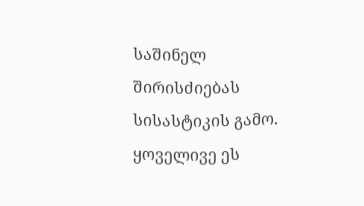საშინელ შირისძიებას სისასტიკის გამო. ყოველივე ეს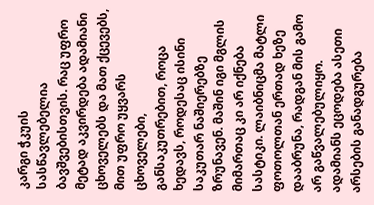კარგი ჭკუის სასწავლებელია ბავშვებისთვის. რაც უფრო მეტად აკვირდება ადამიანი ცხოველებს და მათ ქცევებს, მით უფრო უყვარს ცხოველები, განსაკუთრებით, როცა ხედავს, როდესაც ისინი საკუთარ ნაშიერებზე ზრუნავენ. მაშინ იგი მგლის მიმართაც კი არ იქნება სასტიკი. ლაიბნიცმა მატლი ფოთოლთან ერთად ხეზე დააბრუნა, რადგან მის გამო არ გაწვალებულიყო. ადამიანს ეცოდება ასეთი არსების განადგურება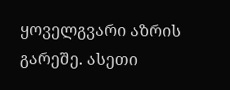ყოველგვარი აზრის გარეშე. ასეთი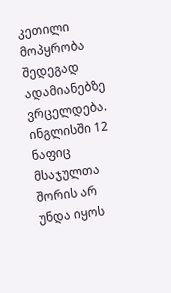კეთილი მოპყრობა შედეგად ადამიანებზე ვრცელდება. ინგლისში 12 ნაფიც მსაჯულთა შორის არ უნდა იყოს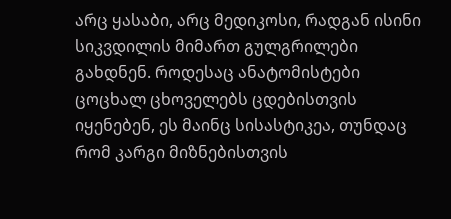არც ყასაბი, არც მედიკოსი, რადგან ისინი სიკვდილის მიმართ გულგრილები გახდნენ. როდესაც ანატომისტები ცოცხალ ცხოველებს ცდებისთვის იყენებენ, ეს მაინც სისასტიკეა, თუნდაც რომ კარგი მიზნებისთვის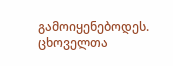გამოიყენებოდეს. ცხოველთა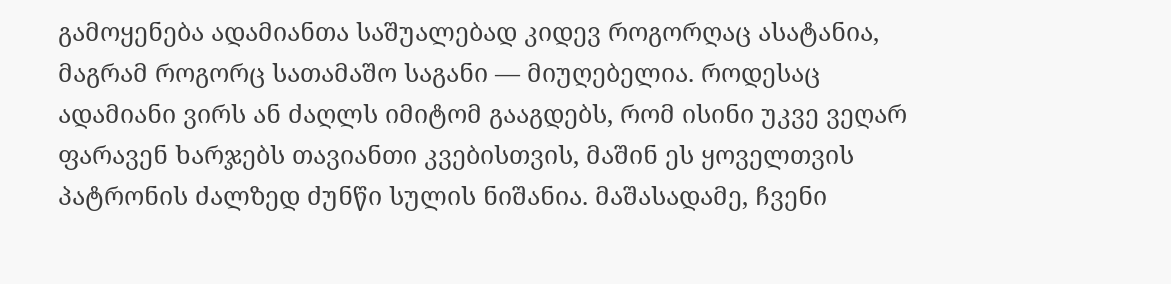გამოყენება ადამიანთა საშუალებად კიდევ როგორღაც ასატანია, მაგრამ როგორც სათამაშო საგანი — მიუღებელია. როდესაც ადამიანი ვირს ან ძაღლს იმიტომ გააგდებს, რომ ისინი უკვე ვეღარ ფარავენ ხარჯებს თავიანთი კვებისთვის, მაშინ ეს ყოველთვის პატრონის ძალზედ ძუნწი სულის ნიშანია. მაშასადამე, ჩვენი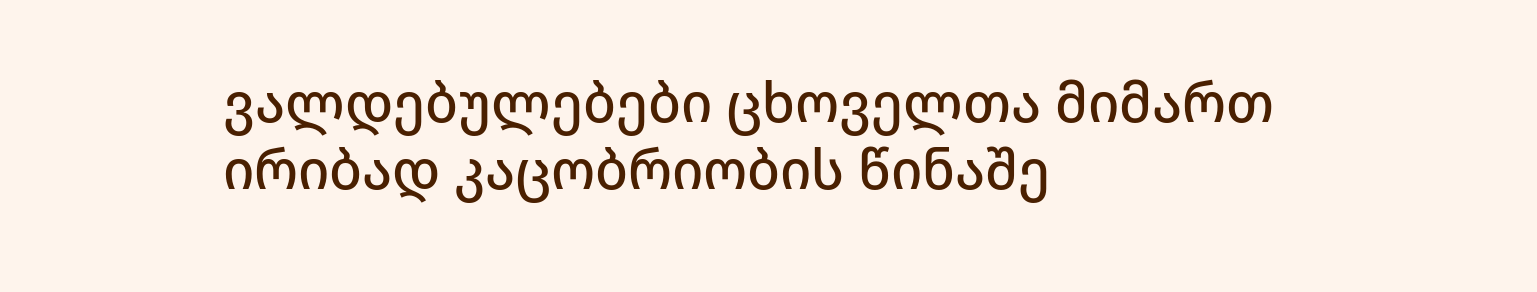ვალდებულებები ცხოველთა მიმართ ირიბად კაცობრიობის წინაშე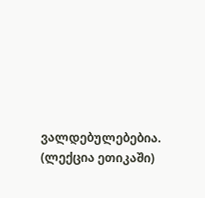ვალდებულებებია.
(ლექცია ეთიკაში)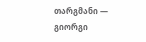თარგმანი — გიორგი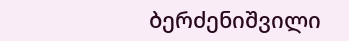ბერძენიშვილი